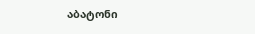აბატონი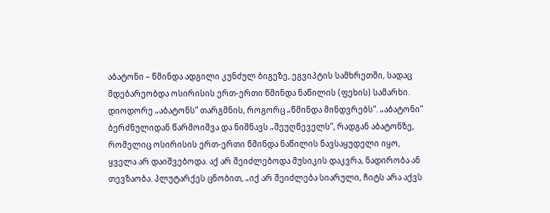აბატონი – წმინდა ადგილი კუნძულ ბიგეზე, ეგვიპტის სამხრეთში, სადაც მდებარეობდა ოსირისის ერთ-ერთი წმინდა ნაწილის (ფეხის) სამარხი.
დიოდორე „აბატონს“ თარგმნის, როგორც „წმინდა მინდვრებს“. „აბატონი“ ბერძნულიდან წარმოიშვა და ნიშნავს „შეუღწეველს“, რადგან აბატონზე, რომელიც ოსირისის ერთ-ერთი წმინდა ნაწილის ნავსაყუდელი იყო, ყველა არ დაიშვებოდა. აქ არ შეიძლებოდა მუსიკის დაკვრა, ნადირობა ან თევზაობა. პლუტარქეს ცნობით, „იქ არ შეიძლება სიარული, ჩიტს არა აქვს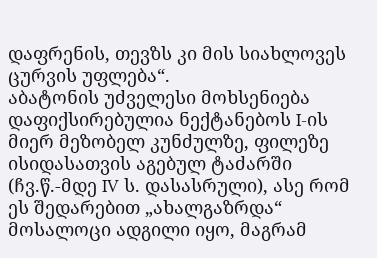დაფრენის, თევზს კი მის სიახლოვეს ცურვის უფლება“.
აბატონის უძველესი მოხსენიება დაფიქსირებულია ნექტანებოს I-ის მიერ მეზობელ კუნძულზე, ფილეზე ისიდასათვის აგებულ ტაძარში (ჩვ.წ.-მდე IV ს. დასასრული), ასე რომ ეს შედარებით „ახალგაზრდა“ მოსალოცი ადგილი იყო, მაგრამ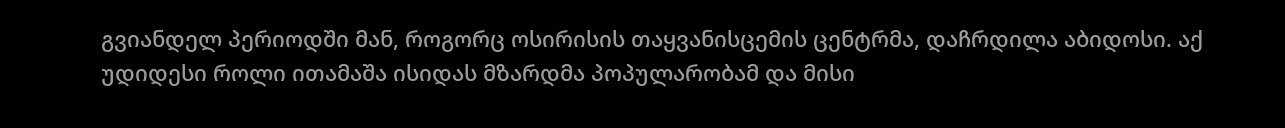გვიანდელ პერიოდში მან, როგორც ოსირისის თაყვანისცემის ცენტრმა, დაჩრდილა აბიდოსი. აქ უდიდესი როლი ითამაშა ისიდას მზარდმა პოპულარობამ და მისი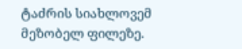ტაძრის სიახლოვემ მეზობელ ფილეზე.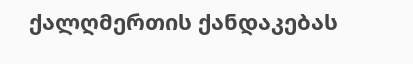ქალღმერთის ქანდაკებას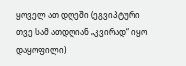ყოველ ათ დღეში (ეგვიპტური თვე სამ ათდღიან „კვირად“ იყო დაყოფილი)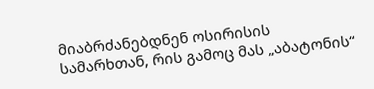მიაბრძანებდნენ ოსირისის სამარხთან, რის გამოც მას „აბატონის“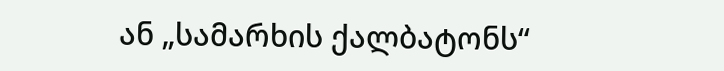ან „სამარხის ქალბატონს“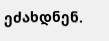ეძახდნენ.